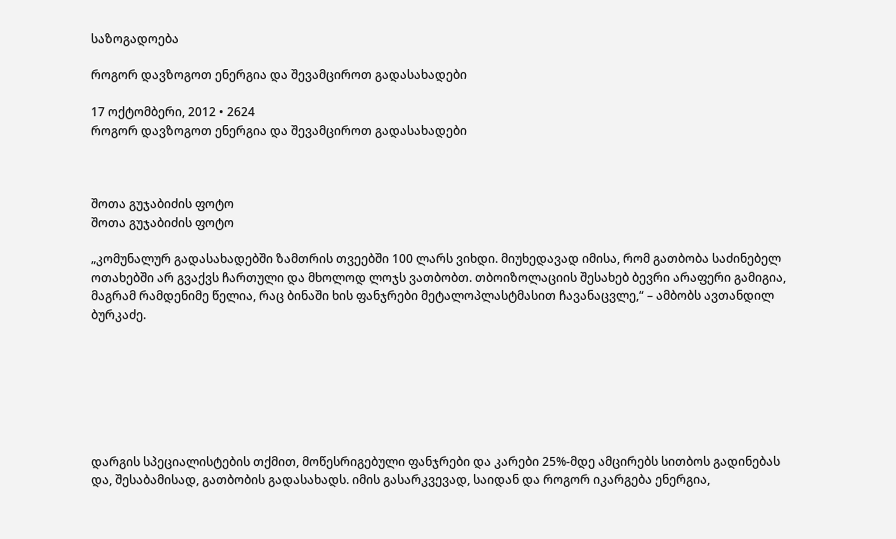საზოგადოება

როგორ დავზოგოთ ენერგია და შევამციროთ გადასახადები

17 ოქტომბერი, 2012 • 2624
როგორ დავზოგოთ ენერგია და შევამციროთ გადასახადები



შოთა გუჯაბიძის ფოტო
შოთა გუჯაბიძის ფოტო

„კომუნალურ გადასახადებში ზამთრის თვეებში 100 ლარს ვიხდი. მიუხედავად იმისა, რომ გათბობა საძინებელ ოთახებში არ გვაქვს ჩართული და მხოლოდ ლოჯს ვათბობთ. თბოიზოლაციის შესახებ ბევრი არაფერი გამიგია, მაგრამ რამდენიმე წელია, რაც ბინაში ხის ფანჯრები მეტალოპლასტმასით ჩავანაცვლე,“ – ამბობს ავთანდილ ბურკაძე.







დარგის სპეციალისტების თქმით, მოწესრიგებული ფანჯრები და კარები 25%-მდე ამცირებს სითბოს გადინებას და, შესაბამისად, გათბობის გადასახადს. იმის გასარკვევად, საიდან და როგორ იკარგება ენერგია,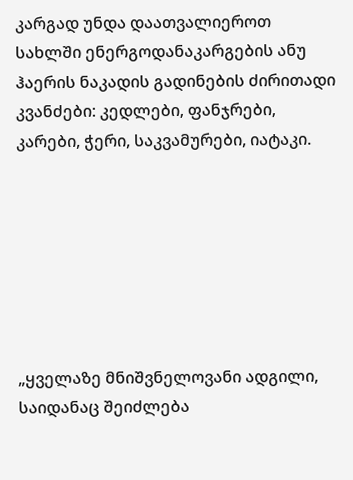კარგად უნდა დაათვალიეროთ სახლში ენერგოდანაკარგების ანუ ჰაერის ნაკადის გადინების ძირითადი კვანძები: კედლები, ფანჯრები, კარები, ჭერი, საკვამურები, იატაკი.







„ყველაზე მნიშვნელოვანი ადგილი, საიდანაც შეიძლება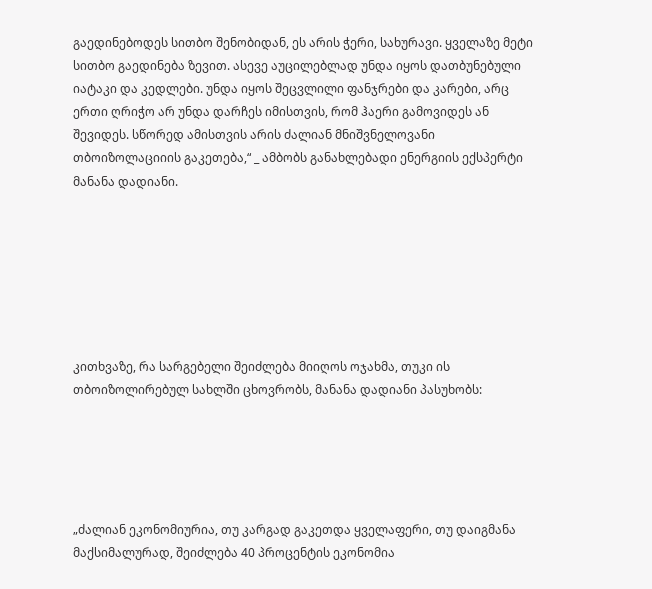გაედინებოდეს სითბო შენობიდან, ეს არის ჭერი, სახურავი. ყველაზე მეტი სითბო გაედინება ზევით. ასევე აუცილებლად უნდა იყოს დათბუნებული იატაკი და კედლები. უნდა იყოს შეცვლილი ფანჯრები და კარები, არც ერთი ღრიჭო არ უნდა დარჩეს იმისთვის, რომ ჰაერი გამოვიდეს ან შევიდეს. სწორედ ამისთვის არის ძალიან მნიშვნელოვანი თბოიზოლაციიის გაკეთება,“ _ ამბობს განახლებადი ენერგიის ექსპერტი მანანა დადიანი.







კითხვაზე, რა სარგებელი შეიძლება მიიღოს ოჯახმა, თუკი ის თბოიზოლირებულ სახლში ცხოვრობს, მანანა დადიანი პასუხობს:





„ძალიან ეკონომიურია, თუ კარგად გაკეთდა ყველაფერი, თუ დაიგმანა მაქსიმალურად, შეიძლება 40 პროცენტის ეკონომია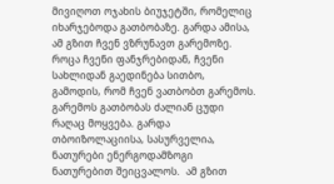მივიღოთ ოჯახის ბიუჯეტში, რომელიც იხარჯებოდა გათბობაზე. გარდა ამისა, ამ გზით ჩვენ ვზრუნავთ გარემოზე. როცა ჩვენი ფანჯრებიდან, ჩვენი სახლიდან გაედინება სითბო, გამოდის, რომ ჩვენ ვათბობთ გარემოს. გარემოს გათბობას ძალიან ცუდი რაღაც მოყვება. გარდა თბოიზოლაციისა, სასურველია, ნათურები ენერგოდამზოგი ნათურებით შეიცვალოს.  ამ გზით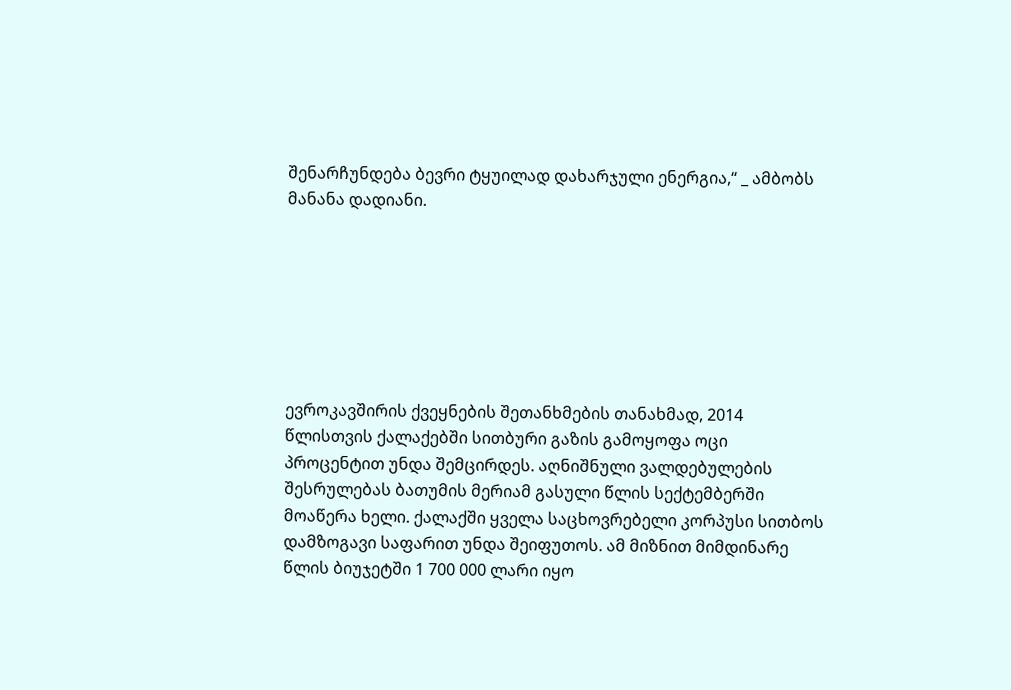შენარჩუნდება ბევრი ტყუილად დახარჯული ენერგია,“ _ ამბობს მანანა დადიანი.







ევროკავშირის ქვეყნების შეთანხმების თანახმად, 2014 წლისთვის ქალაქებში სითბური გაზის გამოყოფა ოცი პროცენტით უნდა შემცირდეს. აღნიშნული ვალდებულების შესრულებას ბათუმის მერიამ გასული წლის სექტემბერში მოაწერა ხელი. ქალაქში ყველა საცხოვრებელი კორპუსი სითბოს დამზოგავი საფარით უნდა შეიფუთოს. ამ მიზნით მიმდინარე წლის ბიუჯეტში 1 700 000 ლარი იყო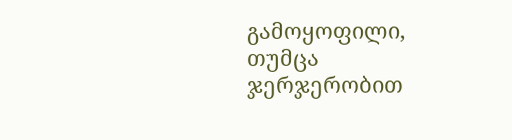გამოყოფილი, თუმცა ჯერჯერობით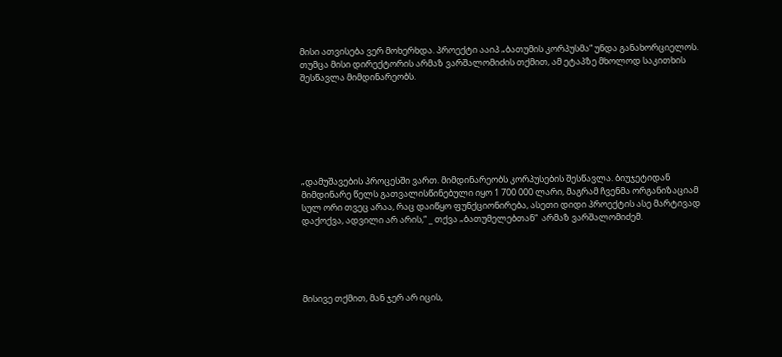მისი ათვისება ვერ მოხერხდა. პროექტი ააიპ „ბათუმის კორპუსმა“ უნდა განახორციელოს. თუმცა მისი დირექტორის არმაზ ვარშალომიძის თქმით, ამ ეტაპზე მხოლოდ საკითხის შესწავლა მიმდინარეობს.







„დამუშავების პროცესში ვართ. მიმდინარეობს კორპუსების შესწავლა. ბიუჯეტიდან მიმდინარე წელს გათვალისწინებული იყო 1 700 000 ლარი, მაგრამ ჩვენმა ორგანიზაციამ სულ ორი თვეც არაა, რაც დაიწყო ფუნქციონირება, ასეთი დიდი პროექტის ასე მარტივად დაქოქვა, ადვილი არ არის,“ _ თქვა „ბათუმელებთან“  არმაზ ვარშალომიძემ.





მისივე თქმით, მან ჯერ არ იცის,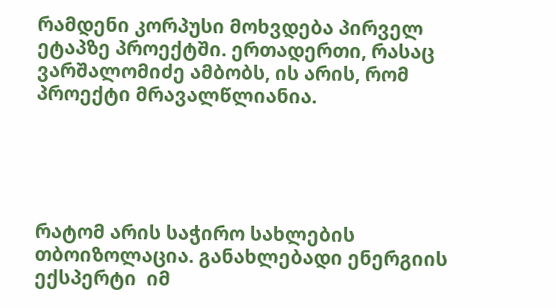რამდენი კორპუსი მოხვდება პირველ ეტაპზე პროექტში. ერთადერთი, რასაც ვარშალომიძე ამბობს, ის არის, რომ პროექტი მრავალწლიანია.





რატომ არის საჭირო სახლების თბოიზოლაცია. განახლებადი ენერგიის ექსპერტი  იმ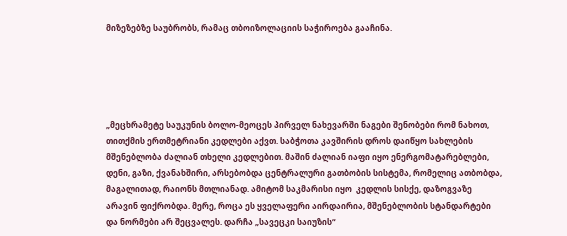მიზეზებზე საუბრობს, რამაც თბოიზოლაციის საჭიროება გააჩინა.





„მეცხრამეტე საუკუნის ბოლო-მეოცეს პირველ ნახევარში ნაგები შენობები რომ ნახოთ, თითქმის ერთმეტრიანი კედლები აქვთ. საბჭოთა კავშირის დროს დაიწყო სახლების მშენებლობა ძალიან თხელი კედლებით. მაშინ ძალიან იაფი იყო ენერგომატარებლები, დენი, გაზი, ქვანახშირი, არსებობდა ცენტრალური გათბობის სისტემა, რომელიც ათბობდა, მაგალითად, რაიონს მთლიანად. ამიტომ საკმარისი იყო  კედლის სისქე, დაზოგვაზე არავინ ფიქრობდა. მერე, როცა ეს ყველაფერი აირდაირია, მშენებლობის სტანდარტები და ნორმები არ შეცვალეს. დარჩა „სავეცკი საიუზის“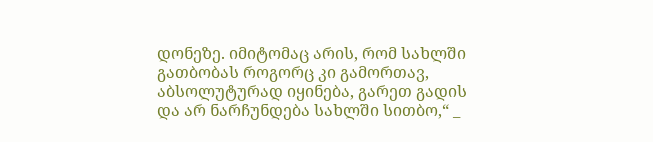დონეზე. იმიტომაც არის, რომ სახლში გათბობას როგორც კი გამორთავ, აბსოლუტურად იყინება, გარეთ გადის და არ ნარჩუნდება სახლში სითბო,“ _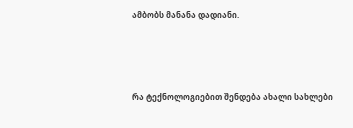ამბობს მანანა დადიანი.





რა ტექნოლოგიებით შენდება ახალი სახლები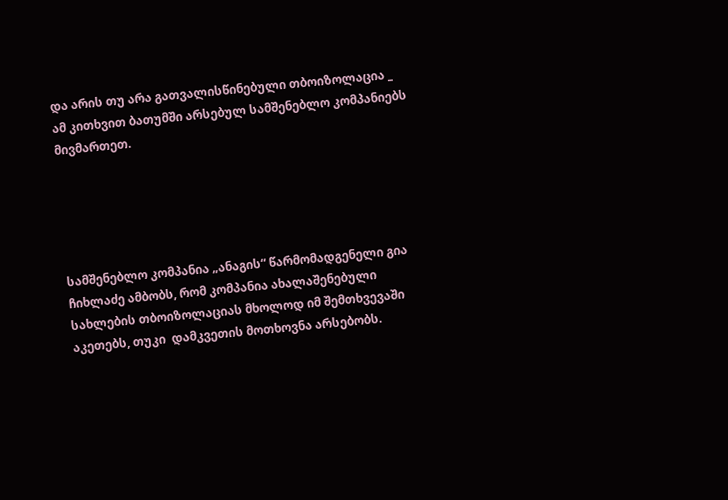და არის თუ არა გათვალისწინებული თბოიზოლაცია _ ამ კითხვით ბათუმში არსებულ სამშენებლო კომპანიებს მივმართეთ.





სამშენებლო კომპანია „ანაგის“ წარმომადგენელი გია ჩიხლაძე ამბობს, რომ კომპანია ახალაშენებული სახლების თბოიზოლაციას მხოლოდ იმ შემთხვევაში აკეთებს, თუკი  დამკვეთის მოთხოვნა არსებობს.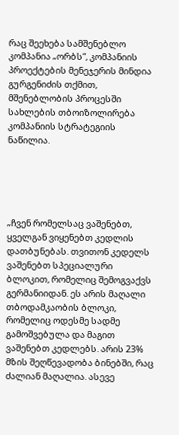რაც შეეხება სამშენებლო კომპანია „ორბს“, კომპანიის პროექტების მენეჯერის მინდია გურგენიძის თქმით, მშენებლობის პროცესში სახლების თბოიზოლირება კომპანიის სტრატეგიის ნაწილია.





„ჩვენ რომელსაც ვაშენებთ, ყველგან ვიყენებთ კედლის დათბუნებას. თვითონ კედელს ვაშენებთ სპეციალური ბლოკით, რომელიც შემოგვაქვს გერმანიიდან. ეს არის მაღალი თბოდამკაობის ბლოკი, რომელიც ოდესმე სადმე გამოშვებულა და მაგით ვაშენებთ კედლებს. არის 23% მზის შეღწევადობა ბინებში, რაც ძალიან მაღალია. ასევე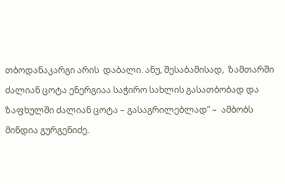თბოდანაკარგი არის  დაბალი. ანუ, შესაბამისად,  ზამთარში ძალიან ცოტა ენერგიაა საჭირო სახლის გასათბობად და  ზაფხულში ძალიან ცოტა – გასაგრილებლად“ –  ამბობს მინდია გურგენიძე.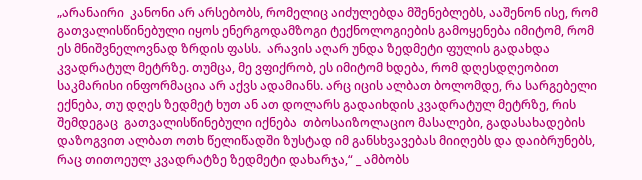„არანაირი  კანონი არ არსებობს, რომელიც აიძულებდა მშენებლებს, ააშენონ ისე, რომ  გათვალისწინებული იყოს ენერგოდამზოგი ტექნოლოგიების გამოყენება იმიტომ, რომ ეს მნიშვნელოვნად ზრდის ფასს.  არავის აღარ უნდა ზედმეტი ფულის გადახდა კვადრატულ მეტრზე. თუმცა, მე ვფიქრობ, ეს იმიტომ ხდება, რომ დღესდღეობით საკმარისი ინფორმაცია არ აქვს ადამიანს. არც იცის ალბათ ბოლომდე, რა სარგებელი ექნება, თუ დღეს ზედმეტ ხუთ ან ათ დოლარს გადაიხდის კვადრატულ მეტრზე, რის შემდეგაც  გათვალისწინებული იქნება  თბოსაიზოლაციო მასალები, გადასახადების დაზოგვით ალბათ ოთხ წელიწადში ზუსტად იმ განსხვავებას მიიღებს და დაიბრუნებს, რაც თითოეულ კვადრატზე ზედმეტი დახარჯა,“ _ ამბობს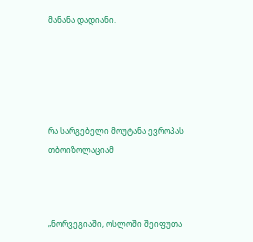მანანა დადიანი.





რა სარგებელი მოუტანა ევროპას თბოიზოლაციამ



„ნორვეგიაში, ოსლოში შეიფუთა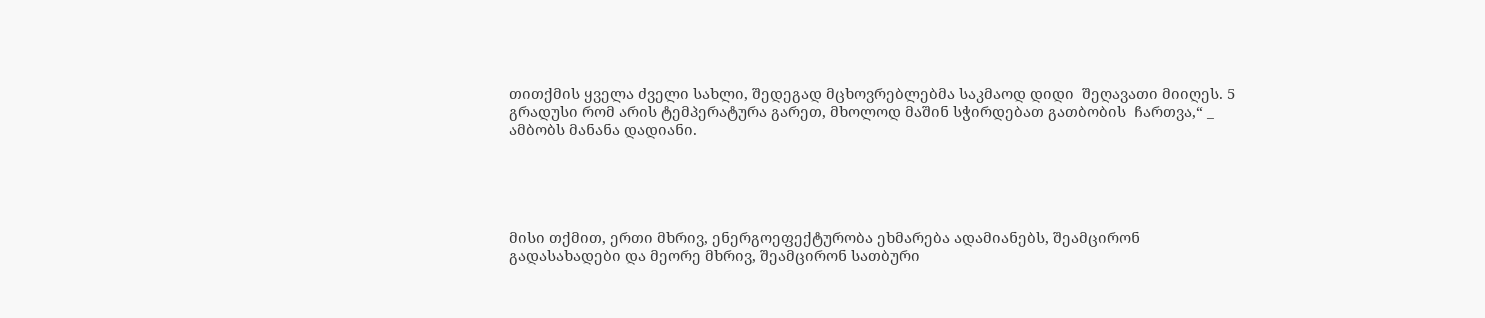თითქმის ყველა ძველი სახლი, შედეგად მცხოვრებლებმა საკმაოდ დიდი  შეღავათი მიიღეს. 5 გრადუსი რომ არის ტემპერატურა გარეთ, მხოლოდ მაშინ სჭირდებათ გათბობის  ჩართვა,“ _ ამბობს მანანა დადიანი.





მისი თქმით, ერთი მხრივ, ენერგოეფექტურობა ეხმარება ადამიანებს, შეამცირონ გადასახადები და მეორე მხრივ, შეამცირონ სათბური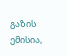გაზის ემისია,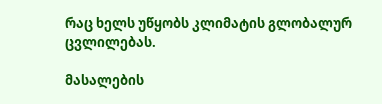რაც ხელს უწყობს კლიმატის გლობალურ ცვლილებას.

მასალების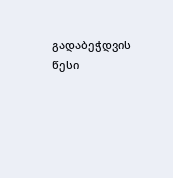გადაბეჭდვის წესი